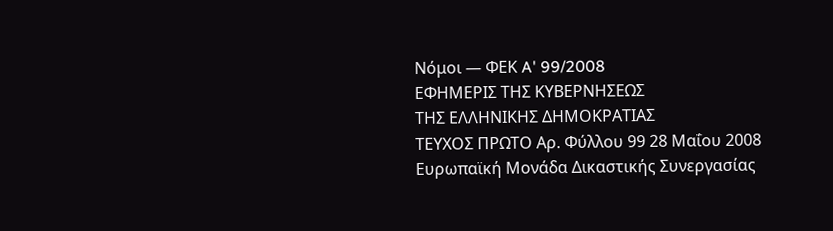Νόμοι — ΦΕΚ A' 99/2008
ΕΦΗΜΕΡΙΣ ΤΗΣ ΚΥΒΕΡΝΗΣΕΩΣ
ΤΗΣ ΕΛΛΗΝΙΚΗΣ ΔΗΜΟΚΡΑΤΙΑΣ
ΤΕΥΧΟΣ ΠΡΩΤΟ Αρ. Φύλλου 99 28 Μαΐου 2008
Ευρωπαϊκή Μονάδα Δικαστικής Συνεργασίας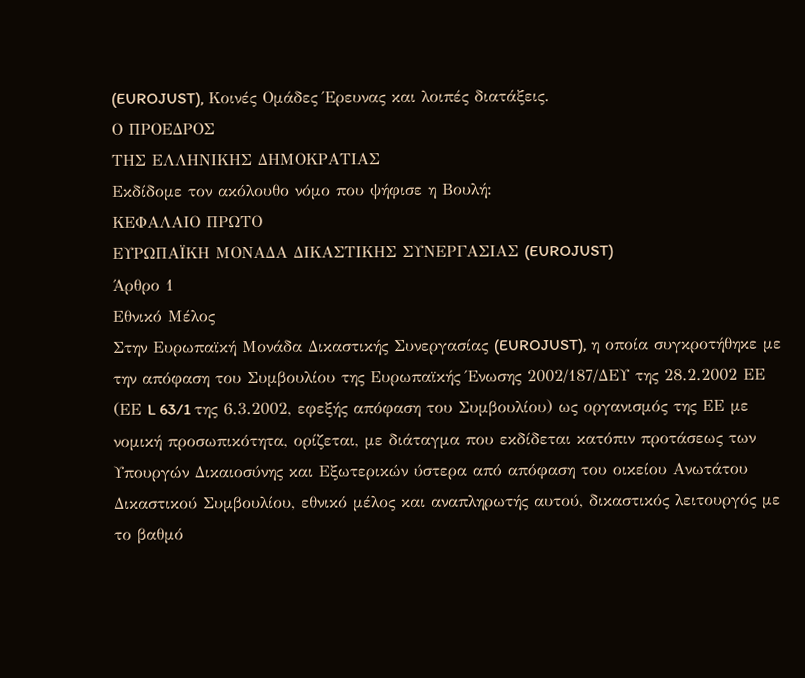(EUROJUST), Κοινές Ομάδες Έρευνας και λοιπές διατάξεις.
Ο ΠΡΟΕΔΡΟΣ
ΤΗΣ ΕΛΛΗΝΙΚΗΣ ΔΗΜΟΚΡΑΤΙΑΣ
Εκδίδομε τον ακόλουθο νόμο που ψήφισε η Βουλή:
ΚΕΦΑΛΑΙΟ ΠΡΩΤΟ
ΕΥΡΩΠΑΪΚΗ ΜΟΝΑΔΑ ΔΙΚΑΣΤΙΚΗΣ ΣΥΝΕΡΓΑΣΙΑΣ (EUROJUST)
Άρθρο 1
Εθνικό Μέλος
Στην Ευρωπαϊκή Μονάδα Δικαστικής Συνεργασίας (EUROJUST), η οποία συγκροτήθηκε με την απόφαση του Συμβουλίου της Ευρωπαϊκής Ένωσης 2002/187/ΔΕΥ της 28.2.2002 ΕΕ (ΕΕ L 63/1 της 6.3.2002, εφεξής απόφαση του Συμβουλίου) ως οργανισμός της ΕΕ με νομική προσωπικότητα, ορίζεται, με διάταγμα που εκδίδεται κατόπιν προτάσεως των Υπουργών Δικαιοσύνης και Εξωτερικών ύστερα από απόφαση του οικείου Ανωτάτου Δικαστικού Συμβουλίου, εθνικό μέλος και αναπληρωτής αυτού, δικαστικός λειτουργός με το βαθμό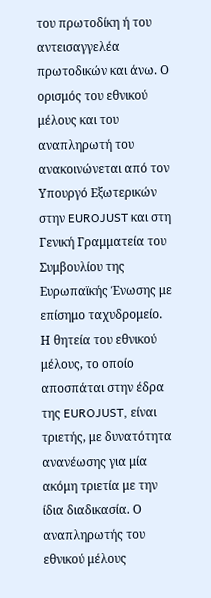του πρωτοδίκη ή του αντεισαγγελέα πρωτοδικών και άνω. Ο ορισμός του εθνικού μέλους και του αναπληρωτή του ανακοινώνεται από τον Υπουργό Εξωτερικών στην EUROJUST και στη Γενική Γραμματεία του Συμβουλίου της Ευρωπαϊκής Ένωσης με επίσημο ταχυδρομείο.
Η θητεία του εθνικού μέλους, το οποίο αποσπάται στην έδρα της EUROJUST, είναι τριετής, με δυνατότητα ανανέωσης για μία ακόμη τριετία με την ίδια διαδικασία. Ο αναπληρωτής του εθνικού μέλους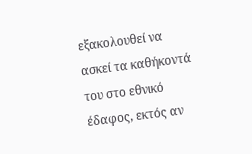εξακολουθεί να ασκεί τα καθήκοντά του στο εθνικό έδαφος, εκτός αν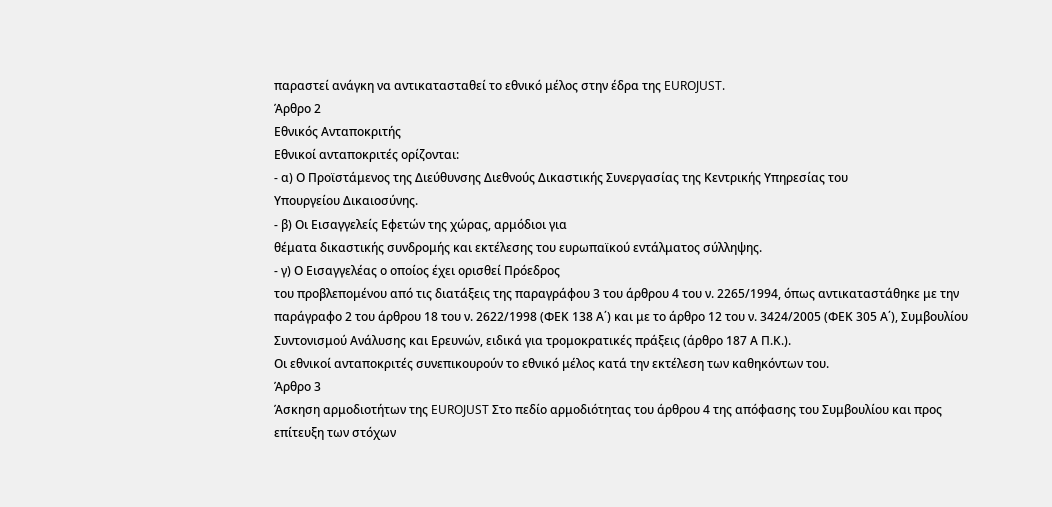παραστεί ανάγκη να αντικατασταθεί το εθνικό μέλος στην έδρα της EUROJUST.
Άρθρο 2
Εθνικός Ανταποκριτής
Εθνικοί ανταποκριτές ορίζονται:
- α) Ο Προϊστάμενος της Διεύθυνσης Διεθνούς Δικαστικής Συνεργασίας της Κεντρικής Υπηρεσίας του
Υπουργείου Δικαιοσύνης.
- β) Οι Εισαγγελείς Εφετών της χώρας, αρμόδιοι για
θέματα δικαστικής συνδρομής και εκτέλεσης του ευρωπαϊκού εντάλματος σύλληψης.
- γ) Ο Εισαγγελέας ο οποίος έχει ορισθεί Πρόεδρος
του προβλεπομένου από τις διατάξεις της παραγράφου 3 του άρθρου 4 του ν. 2265/1994, όπως αντικαταστάθηκε με την παράγραφο 2 του άρθρου 18 του ν. 2622/1998 (ΦΕΚ 138 Α΄) και με το άρθρο 12 του ν. 3424/2005 (ΦΕΚ 305 Α΄), Συμβουλίου Συντονισμού Ανάλυσης και Ερευνών, ειδικά για τρομοκρατικές πράξεις (άρθρο 187 Α Π.Κ.).
Οι εθνικοί ανταποκριτές συνεπικουρούν το εθνικό μέλος κατά την εκτέλεση των καθηκόντων του.
Άρθρο 3
Άσκηση αρμοδιοτήτων της EUROJUST Στο πεδίο αρμοδιότητας του άρθρου 4 της απόφασης του Συμβουλίου και προς επίτευξη των στόχων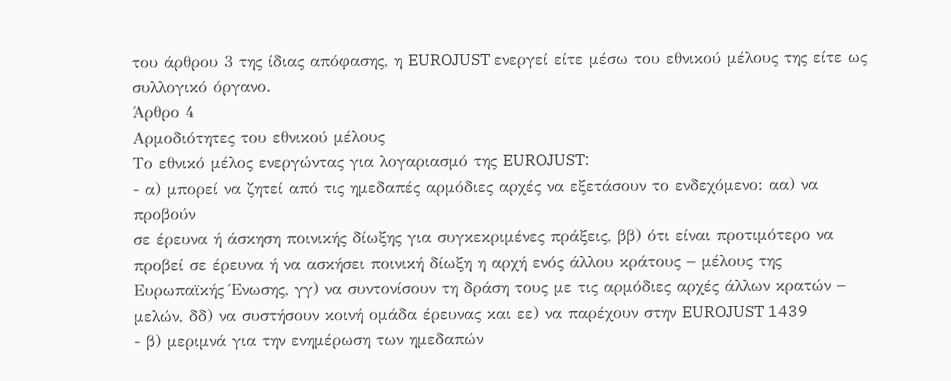του άρθρου 3 της ίδιας απόφασης, η EUROJUST ενεργεί είτε μέσω του εθνικού μέλους της είτε ως συλλογικό όργανο.
Άρθρο 4
Αρμοδιότητες του εθνικού μέλους
Το εθνικό μέλος ενεργώντας για λογαριασμό της EUROJUST:
- α) μπορεί να ζητεί από τις ημεδαπές αρμόδιες αρχές να εξετάσουν το ενδεχόμενο: αα) να προβούν
σε έρευνα ή άσκηση ποινικής δίωξης για συγκεκριμένες πράξεις, ββ) ότι είναι προτιμότερο να προβεί σε έρευνα ή να ασκήσει ποινική δίωξη η αρχή ενός άλλου κράτους − μέλους της Ευρωπαϊκής Ένωσης, γγ) να συντονίσουν τη δράση τους με τις αρμόδιες αρχές άλλων κρατών − μελών, δδ) να συστήσουν κοινή ομάδα έρευνας και εε) να παρέχουν στην EUROJUST 1439
- β) μεριμνά για την ενημέρωση των ημεδαπών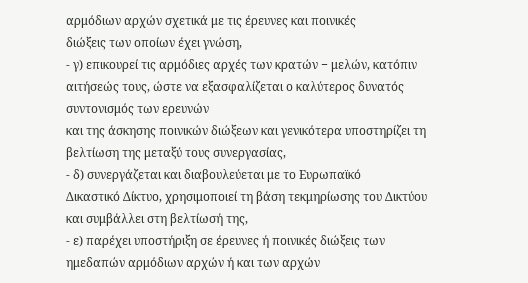αρμόδιων αρχών σχετικά με τις έρευνες και ποινικές
διώξεις των οποίων έχει γνώση,
- γ) επικουρεί τις αρμόδιες αρχές των κρατών − μελών, κατόπιν αιτήσεώς τους, ώστε να εξασφαλίζεται ο καλύτερος δυνατός συντονισμός των ερευνών
και της άσκησης ποινικών διώξεων και γενικότερα υποστηρίζει τη βελτίωση της μεταξύ τους συνεργασίας,
- δ) συνεργάζεται και διαβουλεύεται με το Ευρωπαϊκό
Δικαστικό Δίκτυο, χρησιμοποιεί τη βάση τεκμηρίωσης του Δικτύου και συμβάλλει στη βελτίωσή της,
- ε) παρέχει υποστήριξη σε έρευνες ή ποινικές διώξεις των ημεδαπών αρμόδιων αρχών ή και των αρχών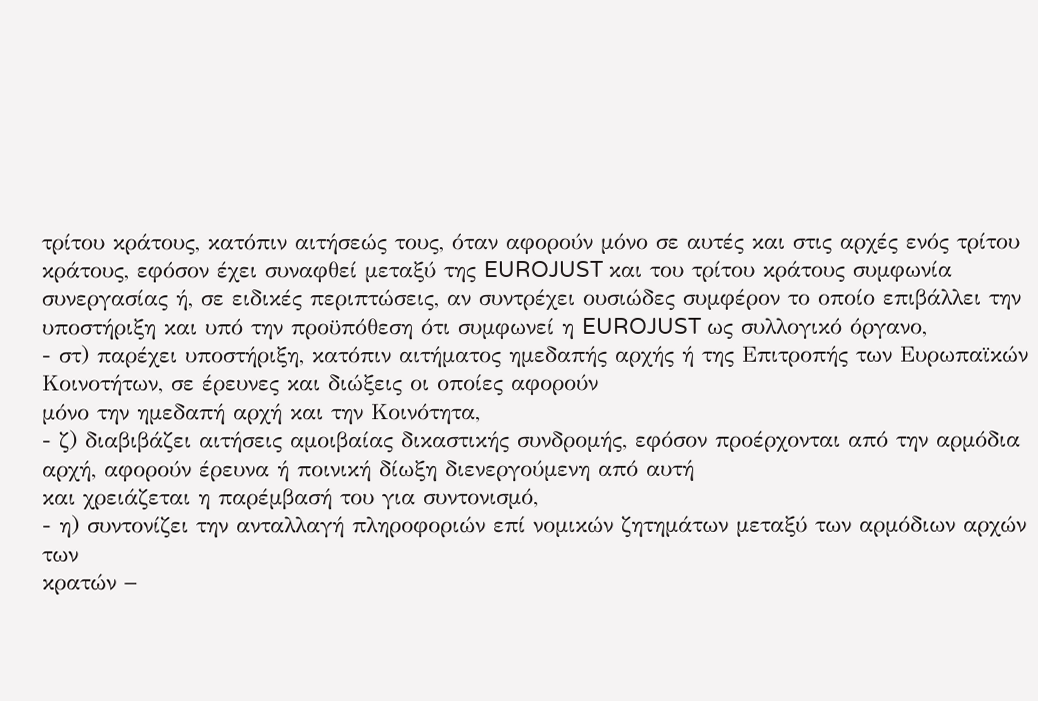τρίτου κράτους, κατόπιν αιτήσεώς τους, όταν αφορούν μόνο σε αυτές και στις αρχές ενός τρίτου κράτους, εφόσον έχει συναφθεί μεταξύ της EUROJUST και του τρίτου κράτους συμφωνία συνεργασίας ή, σε ειδικές περιπτώσεις, αν συντρέχει ουσιώδες συμφέρον το οποίο επιβάλλει την υποστήριξη και υπό την προϋπόθεση ότι συμφωνεί η EUROJUST ως συλλογικό όργανο,
- στ) παρέχει υποστήριξη, κατόπιν αιτήματος ημεδαπής αρχής ή της Επιτροπής των Ευρωπαϊκών Κοινοτήτων, σε έρευνες και διώξεις οι οποίες αφορούν
μόνο την ημεδαπή αρχή και την Κοινότητα,
- ζ) διαβιβάζει αιτήσεις αμοιβαίας δικαστικής συνδρομής, εφόσον προέρχονται από την αρμόδια αρχή, αφορούν έρευνα ή ποινική δίωξη διενεργούμενη από αυτή
και χρειάζεται η παρέμβασή του για συντονισμό,
- η) συντονίζει την ανταλλαγή πληροφοριών επί νομικών ζητημάτων μεταξύ των αρμόδιων αρχών των
κρατών −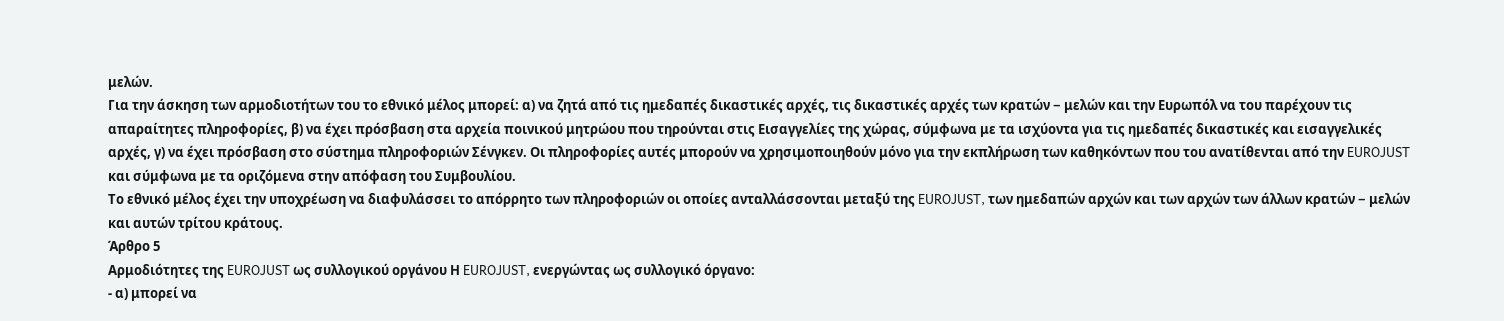μελών.
Για την άσκηση των αρμοδιοτήτων του το εθνικό μέλος μπορεί: α) να ζητά από τις ημεδαπές δικαστικές αρχές, τις δικαστικές αρχές των κρατών − μελών και την Ευρωπόλ να του παρέχουν τις απαραίτητες πληροφορίες, β) να έχει πρόσβαση στα αρχεία ποινικού μητρώου που τηρούνται στις Εισαγγελίες της χώρας, σύμφωνα με τα ισχύοντα για τις ημεδαπές δικαστικές και εισαγγελικές αρχές, γ) να έχει πρόσβαση στο σύστημα πληροφοριών Σένγκεν. Οι πληροφορίες αυτές μπορούν να χρησιμοποιηθούν μόνο για την εκπλήρωση των καθηκόντων που του ανατίθενται από την EUROJUST και σύμφωνα με τα οριζόμενα στην απόφαση του Συμβουλίου.
Το εθνικό μέλος έχει την υποχρέωση να διαφυλάσσει το απόρρητο των πληροφοριών οι οποίες ανταλλάσσονται μεταξύ της EUROJUST, των ημεδαπών αρχών και των αρχών των άλλων κρατών − μελών και αυτών τρίτου κράτους.
Άρθρο 5
Αρμοδιότητες της EUROJUST ως συλλογικού οργάνου Η EUROJUST, ενεργώντας ως συλλογικό όργανο:
- α) μπορεί να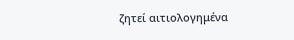ζητεί αιτιολογημένα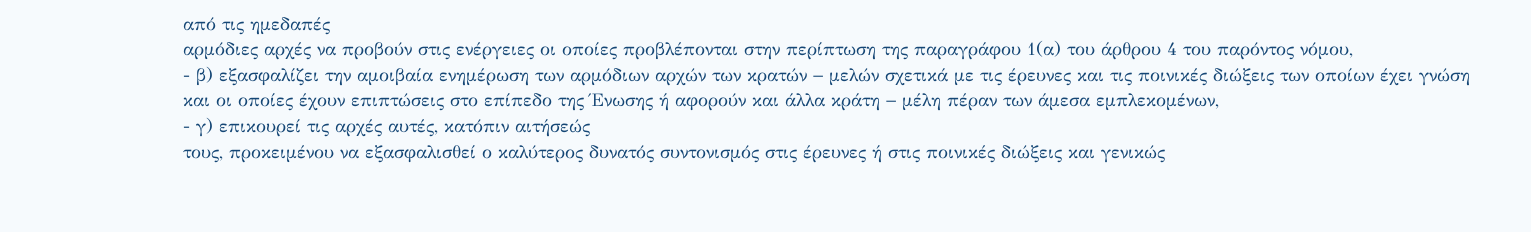από τις ημεδαπές
αρμόδιες αρχές να προβούν στις ενέργειες οι οποίες προβλέπονται στην περίπτωση της παραγράφου 1(α) του άρθρου 4 του παρόντος νόμου,
- β) εξασφαλίζει την αμοιβαία ενημέρωση των αρμόδιων αρχών των κρατών − μελών σχετικά με τις έρευνες και τις ποινικές διώξεις των οποίων έχει γνώση
και οι οποίες έχουν επιπτώσεις στο επίπεδο της Ένωσης ή αφορούν και άλλα κράτη − μέλη πέραν των άμεσα εμπλεκομένων,
- γ) επικουρεί τις αρχές αυτές, κατόπιν αιτήσεώς
τους, προκειμένου να εξασφαλισθεί ο καλύτερος δυνατός συντονισμός στις έρευνες ή στις ποινικές διώξεις και γενικώς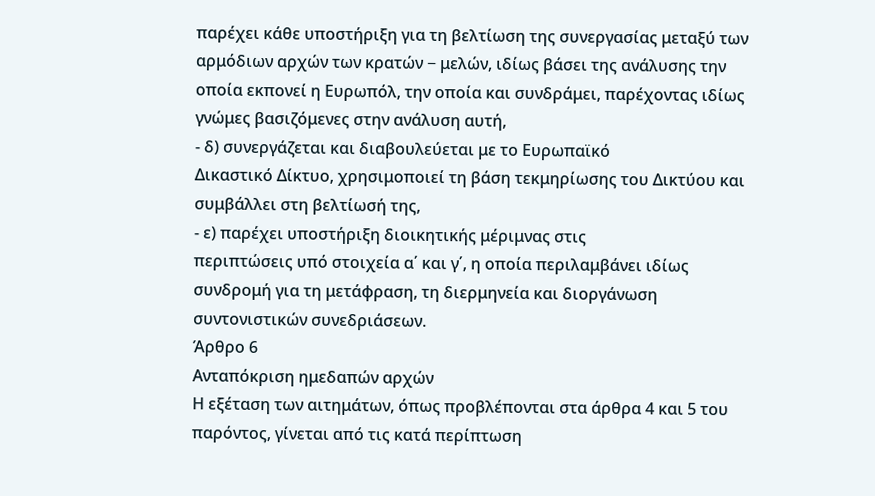παρέχει κάθε υποστήριξη για τη βελτίωση της συνεργασίας μεταξύ των αρμόδιων αρχών των κρατών − μελών, ιδίως βάσει της ανάλυσης την οποία εκπονεί η Ευρωπόλ, την οποία και συνδράμει, παρέχοντας ιδίως γνώμες βασιζόμενες στην ανάλυση αυτή,
- δ) συνεργάζεται και διαβουλεύεται με το Ευρωπαϊκό
Δικαστικό Δίκτυο, χρησιμοποιεί τη βάση τεκμηρίωσης του Δικτύου και συμβάλλει στη βελτίωσή της,
- ε) παρέχει υποστήριξη διοικητικής μέριμνας στις
περιπτώσεις υπό στοιχεία α΄ και γ΄, η οποία περιλαμβάνει ιδίως συνδρομή για τη μετάφραση, τη διερμηνεία και διοργάνωση συντονιστικών συνεδριάσεων.
Άρθρο 6
Ανταπόκριση ημεδαπών αρχών
Η εξέταση των αιτημάτων, όπως προβλέπονται στα άρθρα 4 και 5 του παρόντος, γίνεται από τις κατά περίπτωση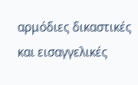αρμόδιες δικαστικές και εισαγγελικές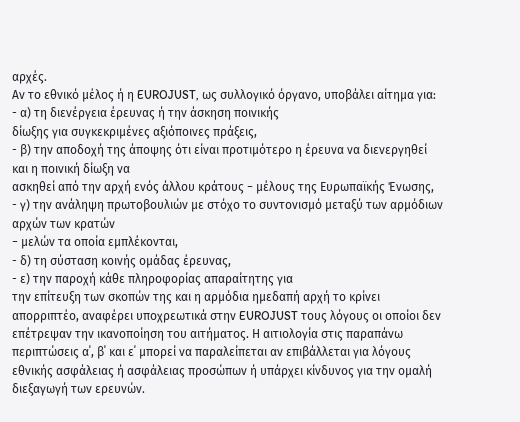αρχές.
Αν το εθνικό μέλος ή η EUROJUST, ως συλλογικό όργανο, υποβάλει αίτημα για:
- α) τη διενέργεια έρευνας ή την άσκηση ποινικής
δίωξης για συγκεκριμένες αξιόποινες πράξεις,
- β) την αποδοχή της άποψης ότι είναι προτιμότερο η έρευνα να διενεργηθεί και η ποινική δίωξη να
ασκηθεί από την αρχή ενός άλλου κράτους − μέλους της Ευρωπαϊκής Ένωσης,
- γ) την ανάληψη πρωτοβουλιών με στόχο το συντονισμό μεταξύ των αρμόδιων αρχών των κρατών
− μελών τα οποία εμπλέκονται,
- δ) τη σύσταση κοινής ομάδας έρευνας,
- ε) την παροχή κάθε πληροφορίας απαραίτητης για
την επίτευξη των σκοπών της και η αρμόδια ημεδαπή αρχή το κρίνει απορριπτέο, αναφέρει υποχρεωτικά στην EUROJUST τους λόγους οι οποίοι δεν επέτρεψαν την ικανοποίηση του αιτήματος. Η αιτιολογία στις παραπάνω περιπτώσεις α΄, β΄ και ε΄ μπορεί να παραλείπεται αν επιβάλλεται για λόγους εθνικής ασφάλειας ή ασφάλειας προσώπων ή υπάρχει κίνδυνος για την ομαλή διεξαγωγή των ερευνών.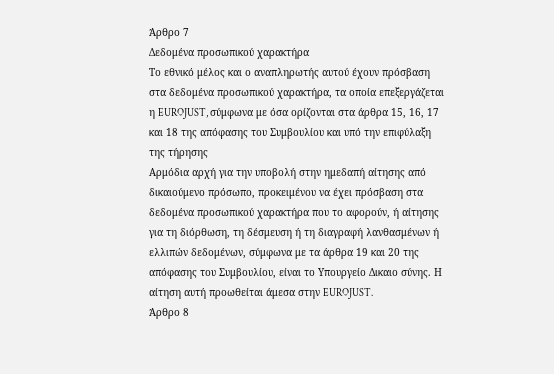Άρθρο 7
Δεδομένα προσωπικού χαρακτήρα
Το εθνικό μέλος και ο αναπληρωτής αυτού έχουν πρόσβαση στα δεδομένα προσωπικού χαρακτήρα, τα οποία επεξεργάζεται η EUROJUST, σύμφωνα με όσα ορίζονται στα άρθρα 15, 16, 17 και 18 της απόφασης του Συμβουλίου και υπό την επιφύλαξη της τήρησης
Αρμόδια αρχή για την υποβολή στην ημεδαπή αίτησης από δικαιούμενο πρόσωπο, προκειμένου να έχει πρόσβαση στα δεδομένα προσωπικού χαρακτήρα που το αφορούν, ή αίτησης για τη διόρθωση, τη δέσμευση ή τη διαγραφή λανθασμένων ή ελλιπών δεδομένων, σύμφωνα με τα άρθρα 19 και 20 της απόφασης του Συμβουλίου, είναι το Υπουργείο Δικαιο σύνης. Η αίτηση αυτή προωθείται άμεσα στην EUROJUST.
Άρθρο 8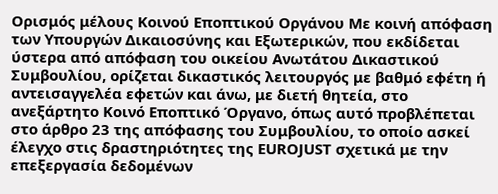Ορισμός μέλους Κοινού Εποπτικού Οργάνου Με κοινή απόφαση των Υπουργών Δικαιοσύνης και Εξωτερικών, που εκδίδεται ύστερα από απόφαση του οικείου Ανωτάτου Δικαστικού Συμβουλίου, ορίζεται δικαστικός λειτουργός με βαθμό εφέτη ή αντεισαγγελέα εφετών και άνω, με διετή θητεία, στο ανεξάρτητο Κοινό Εποπτικό Όργανο, όπως αυτό προβλέπεται στο άρθρο 23 της απόφασης του Συμβουλίου, το οποίο ασκεί έλεγχο στις δραστηριότητες της EUROJUST σχετικά με την επεξεργασία δεδομένων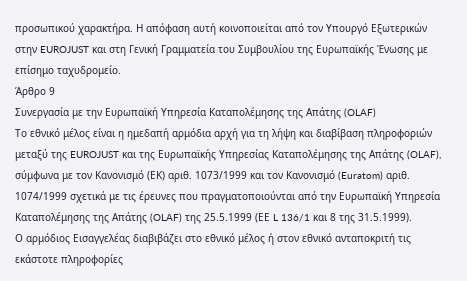προσωπικού χαρακτήρα. Η απόφαση αυτή κοινοποιείται από τον Υπουργό Εξωτερικών στην EUROJUST και στη Γενική Γραμματεία του Συμβουλίου της Ευρωπαϊκής Ένωσης με επίσημο ταχυδρομείο.
Άρθρο 9
Συνεργασία με την Ευρωπαϊκή Υπηρεσία Καταπολέμησης της Απάτης (OLAF)
Το εθνικό μέλος είναι η ημεδαπή αρμόδια αρχή για τη λήψη και διαβίβαση πληροφοριών μεταξύ της EUROJUST και της Ευρωπαϊκής Υπηρεσίας Καταπολέμησης της Απάτης (OLAF), σύμφωνα με τον Κανονισμό (ΕΚ) αριθ. 1073/1999 και τον Κανονισμό (Euratom) αριθ. 1074/1999 σχετικά με τις έρευνες που πραγματοποιούνται από την Ευρωπαϊκή Υπηρεσία Καταπολέμησης της Απάτης (OLAF) της 25.5.1999 (ΕΕ L 136/1 και 8 της 31.5.1999).
Ο αρμόδιος Εισαγγελέας διαβιβάζει στο εθνικό μέλος ή στον εθνικό ανταποκριτή τις εκάστοτε πληροφορίες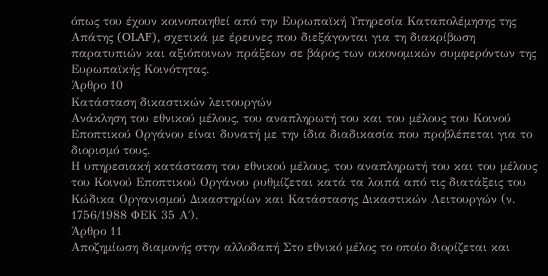όπως του έχουν κοινοποιηθεί από την Ευρωπαϊκή Υπηρεσία Καταπολέμησης της Απάτης (OLAF), σχετικά με έρευνες που διεξάγονται για τη διακρίβωση παρατυπιών και αξιόποινων πράξεων σε βάρος των οικονομικών συμφερόντων της Ευρωπαϊκής Κοινότητας.
Άρθρο 10
Κατάσταση δικαστικών λειτουργών
Ανάκληση του εθνικού μέλους, του αναπληρωτή του και του μέλους του Κοινού Εποπτικού Οργάνου είναι δυνατή με την ίδια διαδικασία που προβλέπεται για το διορισμό τους.
Η υπηρεσιακή κατάσταση του εθνικού μέλους, του αναπληρωτή του και του μέλους του Κοινού Εποπτικού Οργάνου ρυθμίζεται κατά τα λοιπά από τις διατάξεις του Κώδικα Οργανισμού Δικαστηρίων και Κατάστασης Δικαστικών Λειτουργών (ν. 1756/1988 ΦΕΚ 35 Α΄).
Άρθρο 11
Αποζημίωση διαμονής στην αλλοδαπή Στο εθνικό μέλος το οποίο διορίζεται και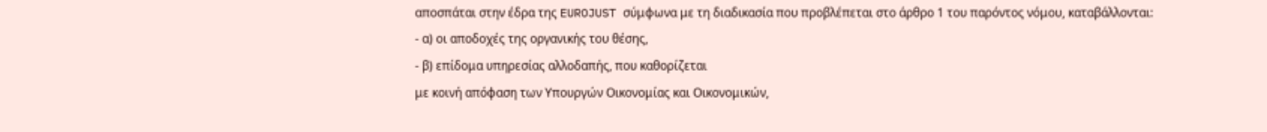αποσπάται στην έδρα της EUROJUST σύμφωνα με τη διαδικασία που προβλέπεται στο άρθρο 1 του παρόντος νόμου, καταβάλλονται:
- α) οι αποδοχές της οργανικής του θέσης,
- β) επίδομα υπηρεσίας αλλοδαπής, που καθορίζεται
με κοινή απόφαση των Υπουργών Οικονομίας και Οικονομικών,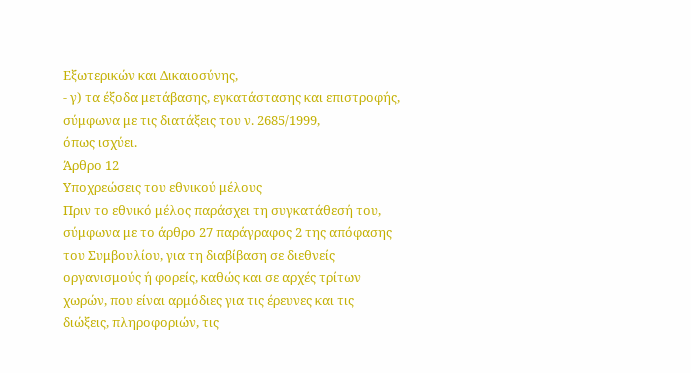Εξωτερικών και Δικαιοσύνης,
- γ) τα έξοδα μετάβασης, εγκατάστασης και επιστροφής, σύμφωνα με τις διατάξεις του ν. 2685/1999,
όπως ισχύει.
Άρθρο 12
Υποχρεώσεις του εθνικού μέλους
Πριν το εθνικό μέλος παράσχει τη συγκατάθεσή του, σύμφωνα με το άρθρο 27 παράγραφος 2 της απόφασης του Συμβουλίου, για τη διαβίβαση σε διεθνείς οργανισμούς ή φορείς, καθώς και σε αρχές τρίτων χωρών, που είναι αρμόδιες για τις έρευνες και τις διώξεις, πληροφοριών, τις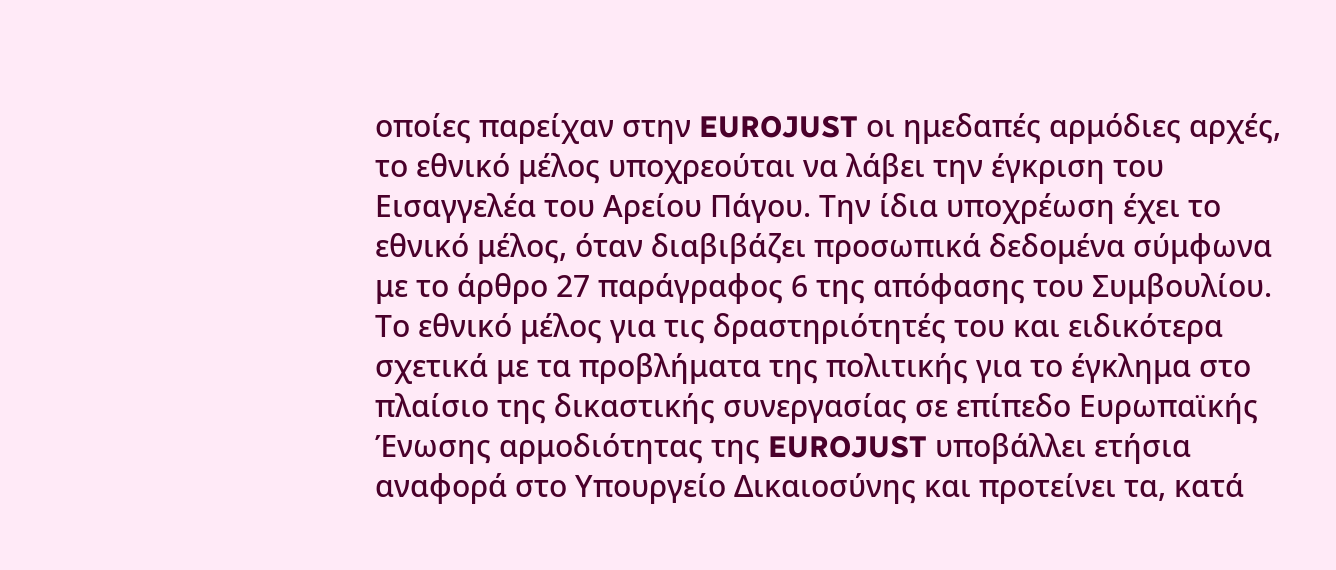οποίες παρείχαν στην EUROJUST οι ημεδαπές αρμόδιες αρχές, το εθνικό μέλος υποχρεούται να λάβει την έγκριση του Εισαγγελέα του Αρείου Πάγου. Την ίδια υποχρέωση έχει το εθνικό μέλος, όταν διαβιβάζει προσωπικά δεδομένα σύμφωνα με το άρθρο 27 παράγραφος 6 της απόφασης του Συμβουλίου.
Το εθνικό μέλος για τις δραστηριότητές του και ειδικότερα σχετικά με τα προβλήματα της πολιτικής για το έγκλημα στο πλαίσιο της δικαστικής συνεργασίας σε επίπεδο Ευρωπαϊκής Ένωσης αρμοδιότητας της EUROJUST υποβάλλει ετήσια αναφορά στο Υπουργείο Δικαιοσύνης και προτείνει τα, κατά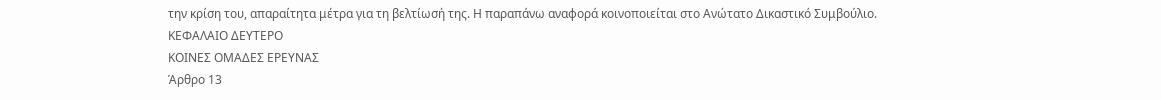την κρίση του, απαραίτητα μέτρα για τη βελτίωσή της. Η παραπάνω αναφορά κοινοποιείται στο Ανώτατο Δικαστικό Συμβούλιο.
ΚΕΦΑΛΑΙΟ ΔΕΥΤΕΡΟ
ΚΟΙΝΕΣ ΟΜΑΔΕΣ ΕΡΕΥΝΑΣ
Άρθρο 13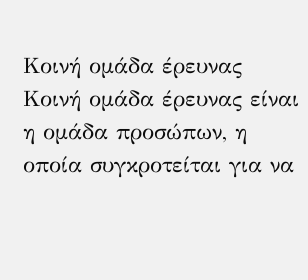Κοινή ομάδα έρευνας Κοινή ομάδα έρευνας είναι η ομάδα προσώπων, η οποία συγκροτείται για να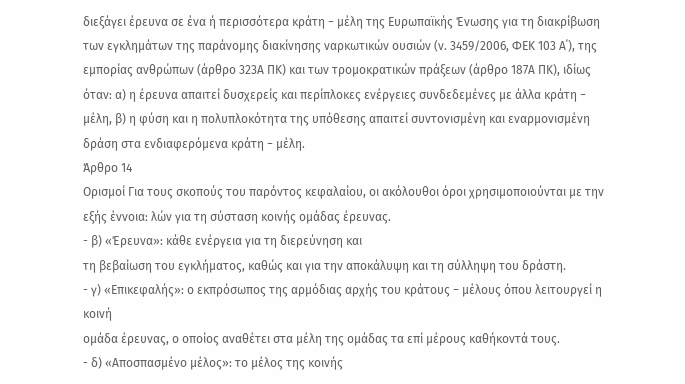διεξάγει έρευνα σε ένα ή περισσότερα κράτη − μέλη της Ευρωπαϊκής Ένωσης για τη διακρίβωση των εγκλημάτων της παράνομης διακίνησης ναρκωτικών ουσιών (ν. 3459/2006, ΦΕΚ 103 Α΄), της εμπορίας ανθρώπων (άρθρο 323Α ΠΚ) και των τρομοκρατικών πράξεων (άρθρο 187Α ΠΚ), ιδίως όταν: α) η έρευνα απαιτεί δυσχερείς και περίπλοκες ενέργειες συνδεδεμένες με άλλα κράτη − μέλη, β) η φύση και η πολυπλοκότητα της υπόθεσης απαιτεί συντονισμένη και εναρμονισμένη δράση στα ενδιαφερόμενα κράτη − μέλη.
Άρθρο 14
Ορισμοί Για τους σκοπούς του παρόντος κεφαλαίου, οι ακόλουθοι όροι χρησιμοποιούνται με την εξής έννοια: λών για τη σύσταση κοινής ομάδας έρευνας.
- β) «Έρευνα»: κάθε ενέργεια για τη διερεύνηση και
τη βεβαίωση του εγκλήματος, καθώς και για την αποκάλυψη και τη σύλληψη του δράστη.
- γ) «Επικεφαλής»: ο εκπρόσωπος της αρμόδιας αρχής του κράτους − μέλους όπου λειτουργεί η κοινή
ομάδα έρευνας, ο οποίος αναθέτει στα μέλη της ομάδας τα επί μέρους καθήκοντά τους.
- δ) «Αποσπασμένο μέλος»: το μέλος της κοινής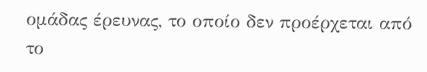ομάδας έρευνας, το οποίο δεν προέρχεται από το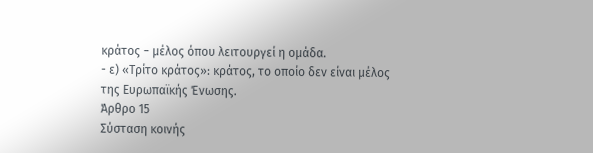κράτος − μέλος όπου λειτουργεί η ομάδα.
- ε) «Τρίτο κράτος»: κράτος, το οποίο δεν είναι μέλος
της Ευρωπαϊκής Ένωσης.
Άρθρο 15
Σύσταση κοινής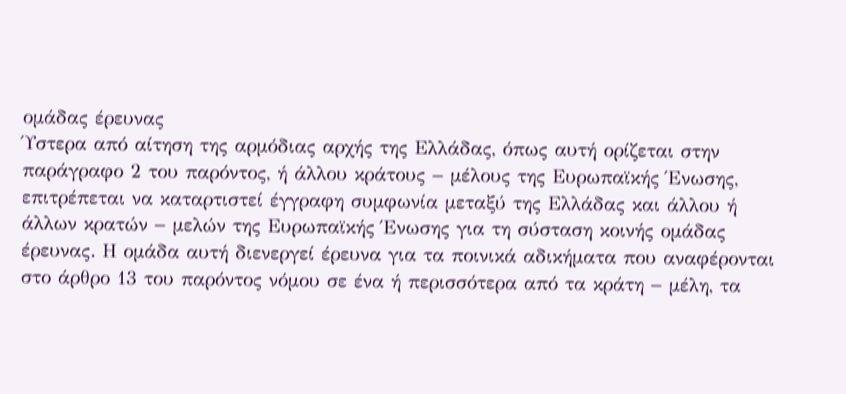ομάδας έρευνας
Ύστερα από αίτηση της αρμόδιας αρχής της Ελλάδας, όπως αυτή ορίζεται στην παράγραφο 2 του παρόντος, ή άλλου κράτους − μέλους της Ευρωπαϊκής Ένωσης, επιτρέπεται να καταρτιστεί έγγραφη συμφωνία μεταξύ της Ελλάδας και άλλου ή άλλων κρατών − μελών της Ευρωπαϊκής Ένωσης για τη σύσταση κοινής ομάδας έρευνας. Η ομάδα αυτή διενεργεί έρευνα για τα ποινικά αδικήματα που αναφέρονται στο άρθρο 13 του παρόντος νόμου σε ένα ή περισσότερα από τα κράτη − μέλη, τα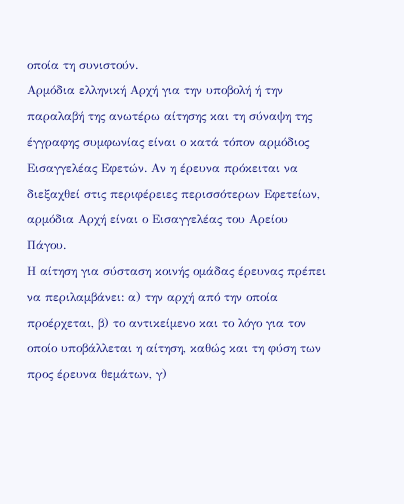οποία τη συνιστούν.
Αρμόδια ελληνική Αρχή για την υποβολή ή την παραλαβή της ανωτέρω αίτησης και τη σύναψη της έγγραφης συμφωνίας είναι ο κατά τόπον αρμόδιος Εισαγγελέας Εφετών. Αν η έρευνα πρόκειται να διεξαχθεί στις περιφέρειες περισσότερων Εφετείων, αρμόδια Αρχή είναι ο Εισαγγελέας του Αρείου Πάγου.
Η αίτηση για σύσταση κοινής ομάδας έρευνας πρέπει να περιλαμβάνει: α) την αρχή από την οποία προέρχεται, β) το αντικείμενο και το λόγο για τον οποίο υποβάλλεται η αίτηση, καθώς και τη φύση των προς έρευνα θεμάτων, γ)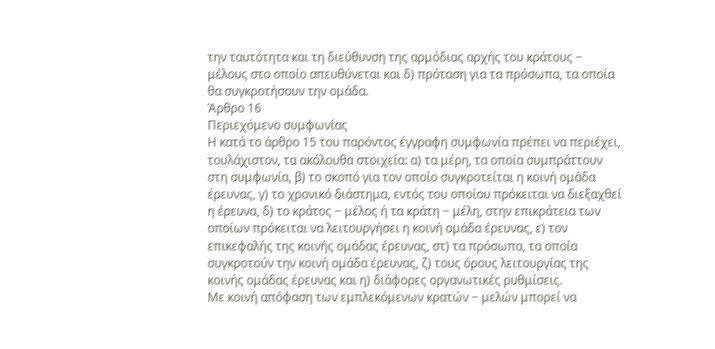την ταυτότητα και τη διεύθυνση της αρμόδιας αρχής του κράτους − μέλους στο οποίο απευθύνεται και δ) πρόταση για τα πρόσωπα, τα οποία θα συγκροτήσουν την ομάδα.
Άρθρο 16
Περιεχόμενο συμφωνίας
Η κατά το άρθρο 15 του παρόντος έγγραφη συμφωνία πρέπει να περιέχει, τουλάχιστον, τα ακόλουθα στοιχεία: α) τα μέρη, τα οποία συμπράττουν στη συμφωνία, β) το σκοπό για τον οποίο συγκροτείται η κοινή ομάδα έρευνας, γ) το χρονικό διάστημα, εντός του οποίου πρόκειται να διεξαχθεί η έρευνα, δ) το κράτος − μέλος ή τα κράτη − μέλη, στην επικράτεια των οποίων πρόκειται να λειτουργήσει η κοινή ομάδα έρευνας, ε) τον επικεφαλής της κοινής ομάδας έρευνας, στ) τα πρόσωπα, τα οποία συγκροτούν την κοινή ομάδα έρευνας, ζ) τους όρους λειτουργίας της κοινής ομάδας έρευνας και η) διάφορες οργανωτικές ρυθμίσεις.
Με κοινή απόφαση των εμπλεκόμενων κρατών − μελών μπορεί να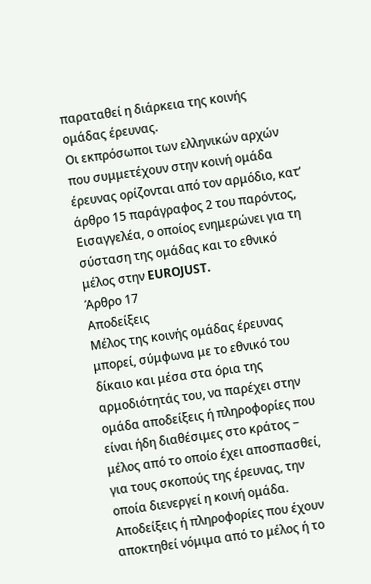παραταθεί η διάρκεια της κοινής ομάδας έρευνας.
Οι εκπρόσωποι των ελληνικών αρχών που συμμετέχουν στην κοινή ομάδα έρευνας ορίζονται από τον αρμόδιο, κατ’ άρθρο 15 παράγραφος 2 του παρόντος, Εισαγγελέα, ο οποίος ενημερώνει για τη σύσταση της ομάδας και το εθνικό μέλος στην EUROJUST.
Άρθρο 17
Αποδείξεις
Μέλος της κοινής ομάδας έρευνας μπορεί, σύμφωνα με το εθνικό του δίκαιο και μέσα στα όρια της αρμοδιότητάς του, να παρέχει στην ομάδα αποδείξεις ή πληροφορίες που είναι ήδη διαθέσιμες στο κράτος − μέλος από το οποίο έχει αποσπασθεί, για τους σκοπούς της έρευνας, την οποία διενεργεί η κοινή ομάδα.
Αποδείξεις ή πληροφορίες που έχουν αποκτηθεί νόμιμα από το μέλος ή το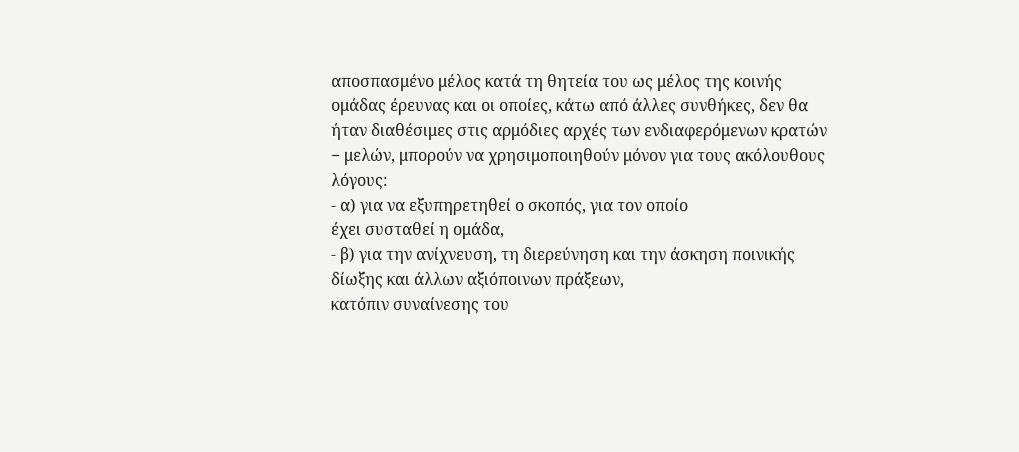αποσπασμένο μέλος κατά τη θητεία του ως μέλος της κοινής ομάδας έρευνας και οι οποίες, κάτω από άλλες συνθήκες, δεν θα ήταν διαθέσιμες στις αρμόδιες αρχές των ενδιαφερόμενων κρατών − μελών, μπορούν να χρησιμοποιηθούν μόνον για τους ακόλουθους λόγους:
- α) για να εξυπηρετηθεί ο σκοπός, για τον οποίο
έχει συσταθεί η ομάδα,
- β) για την ανίχνευση, τη διερεύνηση και την άσκηση ποινικής δίωξης και άλλων αξιόποινων πράξεων,
κατόπιν συναίνεσης του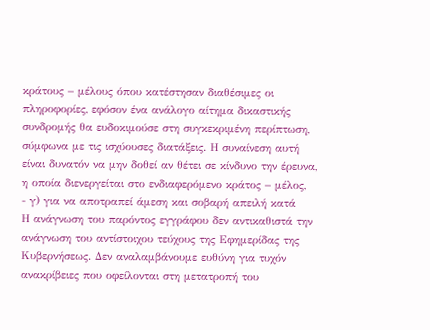κράτους − μέλους όπου κατέστησαν διαθέσιμες οι πληροφορίες, εφόσον ένα ανάλογο αίτημα δικαστικής συνδρομής θα ευδοκιμούσε στη συγκεκριμένη περίπτωση, σύμφωνα με τις ισχύουσες διατάξεις. Η συναίνεση αυτή είναι δυνατόν να μην δοθεί αν θέτει σε κίνδυνο την έρευνα, η οποία διενεργείται στο ενδιαφερόμενο κράτος − μέλος,
- γ) για να αποτραπεί άμεση και σοβαρή απειλή κατά
Η ανάγνωση του παρόντος εγγράφου δεν αντικαθιστά την ανάγνωση του αντίστοιχου τεύχους της Εφημερίδας της Κυβερνήσεως. Δεν αναλαμβάνουμε ευθύνη για τυχόν ανακρίβειες που οφείλονται στη μετατροπή του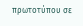πρωτοτύπου σε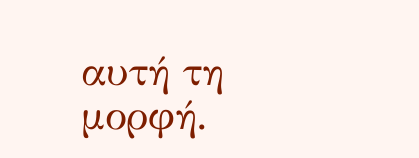αυτή τη μορφή.